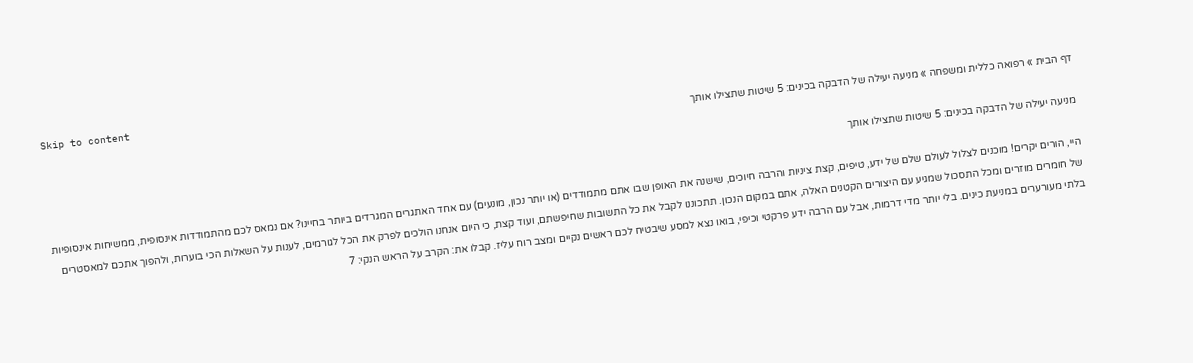Skip to content
דף הבית » רפואה כללית ומשפחה » מניעה יעילה של הדבקה בכינים: 5 שיטות שתצילו אותך

מניעה יעילה של הדבקה בכינים: 5 שיטות שתצילו אותך

היי, הורים יקרים! מוכנים לצלול לעולם שלם של ידע, טיפים, קצת ציניות והרבה חיוכים, שישנה את האופן שבו אתם מתמודדים (או יותר נכון, מונעים) עם אחד האתגרים המגרדים ביותר בחיינו? אם נמאס לכם מהתמודדות אינסופית, ממשיחות אינסופיות של חומרים מוזרים ומכל התסכול שמגיע עם היצורים הקטנים האלה, אתם במקום הנכון. תתכוננו לקבל את כל התשובות שחיפשתם, ועוד קצת, כי היום אנחנו הולכים לפרק את הכל לגורמים, לענות על השאלות הכי בוערות, ולהפוך אתכם למאסטרים בלתי מעורערים במניעת כינים. בלי יותר מדי דרמות, אבל עם הרבה ידע פרקטי וכיפי, בואו נצא למסע שיבטיח לכם ראשים נקיים ומצב רוח עליז. קבלו את: הקרב על הראש הנקי: 7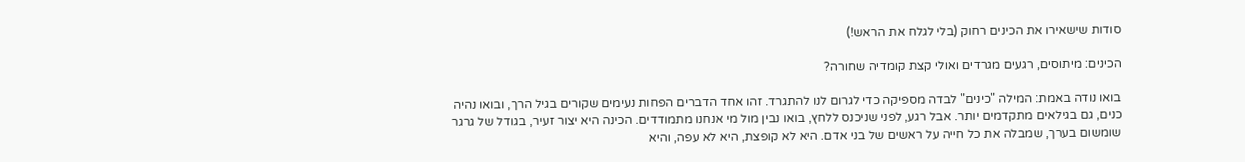סודות שישאירו את הכינים רחוק (בלי לגלח את הראש!)

הכינים: מיתוסים, רגעים מגרדים ואולי קצת קומדיה שחורה?

בואו נודה באמת: המילה "כינים" לבדה מספיקה כדי לגרום לנו להתגרד. זהו אחד הדברים הפחות נעימים שקורים בגיל הרך, ובואו נהיה כנים, גם בגילאים מתקדמים יותר. אבל רגע, לפני שניכנס ללחץ, בואו נבין מול מי אנחנו מתמודדים. הכינה היא יצור זעיר, בגודל של גרגר שומשום בערך, שמבלה את כל חייה על ראשים של בני אדם. היא לא קופצת, היא לא עפה, והיא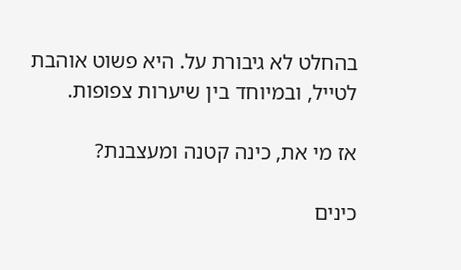בהחלט לא גיבורת על. היא פשוט אוהבת לטייל, ובמיוחד בין שיערות צפופות.

אז מי את, כינה קטנה ומעצבנת?

כינים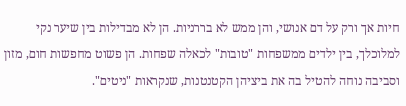חיות אך ורק על דם אנושי, והן ממש לא בררניות. הן לא מבדילות בין שיער נקי למלוכלך, בין ילדים ממשפחות "טובות" לכאלה שפחות. הן פשוט מחפשות חום, מזון וסביבה נוחה להטיל בה את ביציהן הקטנטנות, שנקראות "ניטים".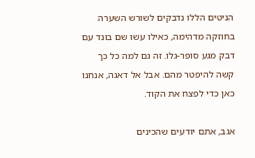הניטים הללו נדבקים לשורש השערה בחוזקה מדהימה, כאילו עשו שם בונד עם דבק מגע סופר-גלו. זה גם למה כל כך קשה להיפטר מהם. אבל אל דאגה, אנחנו כאן כדי לפצח את הקוד.

אגב, אתם יודעים שהכינים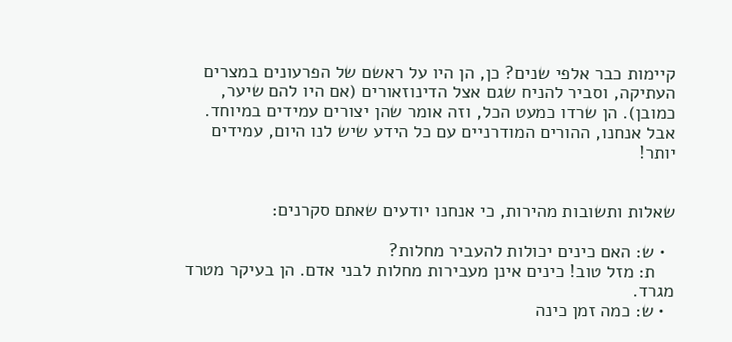קיימות כבר אלפי שנים? כן, הן היו על ראשם של הפרעונים במצרים העתיקה, וסביר להניח שגם אצל הדינוזאורים (אם היו להם שיער, כמובן). הן שרדו כמעט הכל, וזה אומר שהן יצורים עמידים במיוחד. אבל אנחנו, ההורים המודרניים עם כל הידע שיש לנו היום, עמידים יותר!


שאלות ותשובות מהירות, כי אנחנו יודעים שאתם סקרנים:

  • ש: האם כינים יכולות להעביר מחלות?
    ת: מזל טוב! כינים אינן מעבירות מחלות לבני אדם. הן בעיקר מטרד מגרד.
  • ש: כמה זמן כינה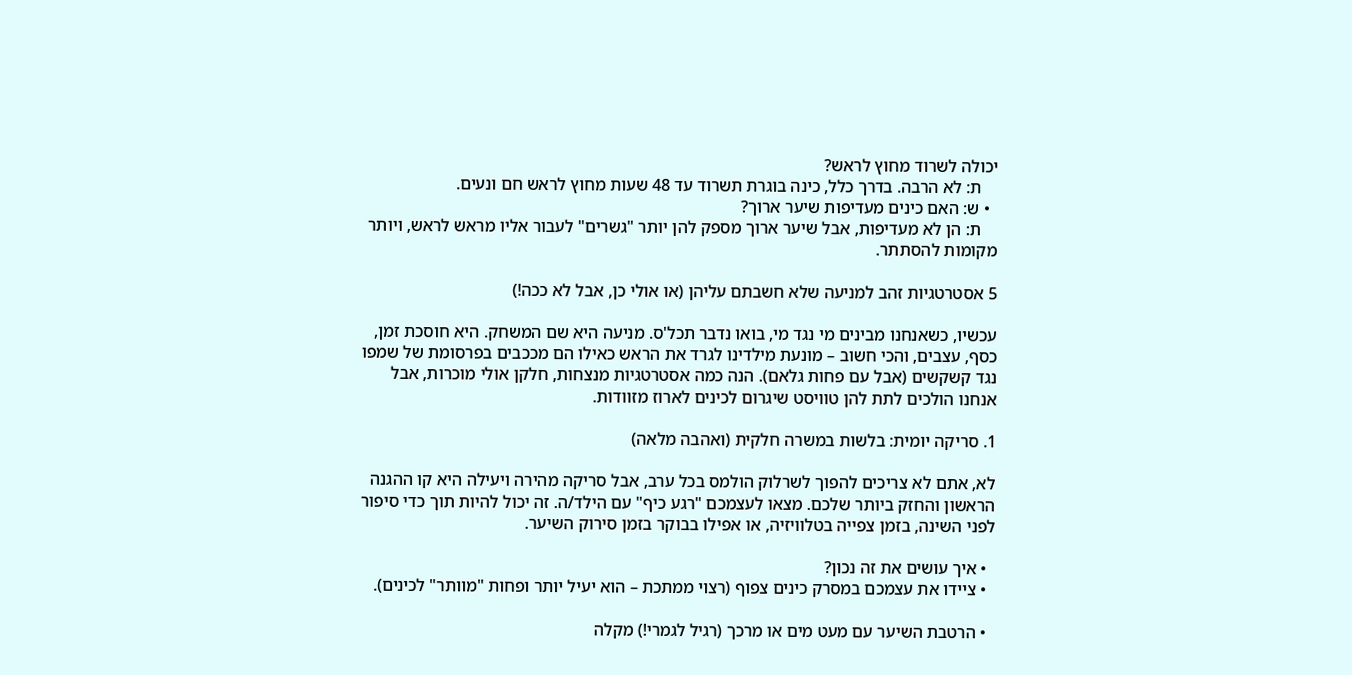יכולה לשרוד מחוץ לראש?
    ת: לא הרבה. בדרך כלל, כינה בוגרת תשרוד עד 48 שעות מחוץ לראש חם ונעים.
  • ש: האם כינים מעדיפות שיער ארוך?
    ת: הן לא מעדיפות, אבל שיער ארוך מספק להן יותר "גשרים" לעבור אליו מראש לראש, ויותר מקומות להסתתר.

5 אסטרטגיות זהב למניעה שלא חשבתם עליהן (או אולי כן, אבל לא ככה!)

עכשיו, כשאנחנו מבינים מי נגד מי, בואו נדבר תכל'ס. מניעה היא שם המשחק. היא חוסכת זמן, כסף, עצבים, והכי חשוב – מונעת מילדינו לגרד את הראש כאילו הם מככבים בפרסומת של שמפו נגד קשקשים (אבל עם פחות גלאם). הנה כמה אסטרטגיות מנצחות, חלקן אולי מוכרות, אבל אנחנו הולכים לתת להן טוויסט שיגרום לכינים לארוז מזוודות.

1. סריקה יומית: בלשות במשרה חלקית (ואהבה מלאה)

לא, אתם לא צריכים להפוך לשרלוק הולמס בכל ערב, אבל סריקה מהירה ויעילה היא קו ההגנה הראשון והחזק ביותר שלכם. מצאו לעצמכם "רגע כיף" עם הילד/ה. זה יכול להיות תוך כדי סיפור לפני השינה, בזמן צפייה בטלוויזיה, או אפילו בבוקר בזמן סירוק השיער.

  • איך עושים את זה נכון?
  • ציידו את עצמכם במסרק כינים צפוף (רצוי ממתכת – הוא יעיל יותר ופחות "מוותר" לכינים).

  • הרטבת השיער עם מעט מים או מרכך (רגיל לגמרי!) מקלה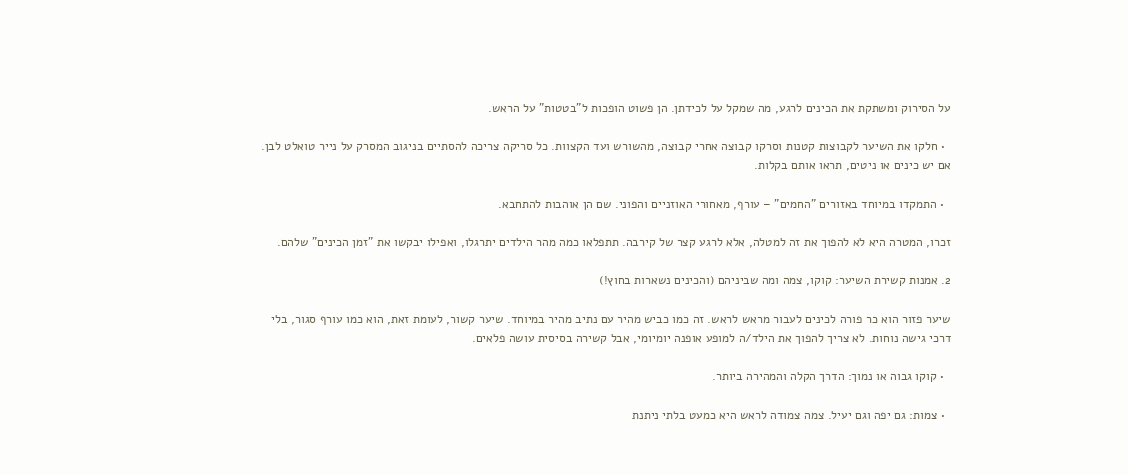על הסירוק ומשתקת את הכינים לרגע, מה שמקל על לכידתן. הן פשוט הופכות ל"בטטות" על הראש.

  • חלקו את השיער לקבוצות קטנות וסרקו קבוצה אחרי קבוצה, מהשורש ועד הקצוות. כל סריקה צריכה להסתיים בניגוב המסרק על נייר טואלט לבן. אם יש כינים או ניטים, תראו אותם בקלות.

  • התמקדו במיוחד באזורים "החמים" – עורף, מאחורי האוזניים והפוני. שם הן אוהבות להתחבא.

זכרו, המטרה היא לא להפוך את זה למטלה, אלא לרגע קצר של קירבה. תתפלאו כמה מהר הילדים יתרגלו, ואפילו יבקשו את "זמן הכינים" שלהם.

2. אמנות קשירת השיער: קוקו, צמה ומה שביניהם (והכינים נשארות בחוץ!)

שיער פזור הוא כר פורה לכינים לעבור מראש לראש. זה כמו כביש מהיר עם נתיב מהיר במיוחד. שיער קשור, לעומת זאת, הוא כמו עורף סגור, בלי דרכי גישה נוחות. לא צריך להפוך את הילד/ה למופע אופנה יומיומי, אבל קשירה בסיסית עושה פלאים.

  • קוקו גבוה או נמוך: הדרך הקלה והמהירה ביותר.

  • צמות: גם יפה וגם יעיל. צמה צמודה לראש היא כמעט בלתי ניתנת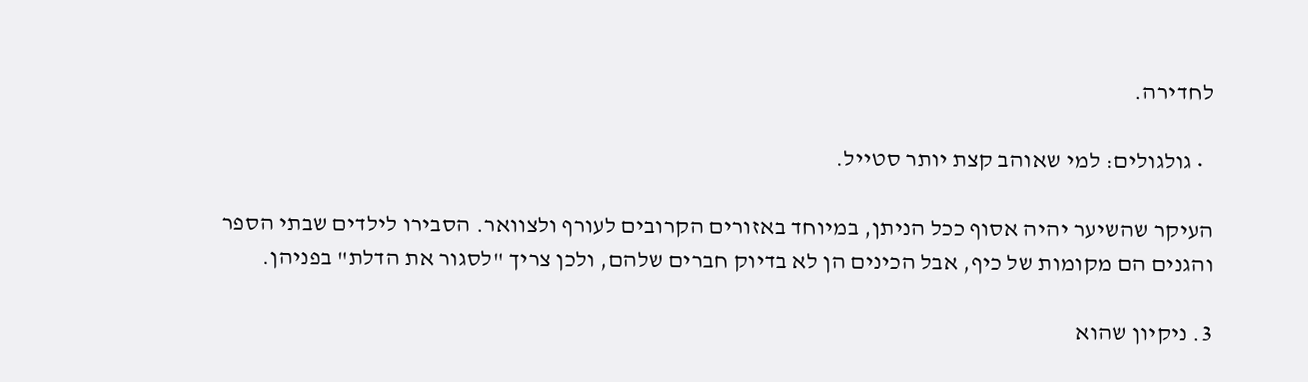לחדירה.

  • גולגולים: למי שאוהב קצת יותר סטייל.

העיקר שהשיער יהיה אסוף ככל הניתן, במיוחד באזורים הקרובים לעורף ולצוואר. הסבירו לילדים שבתי הספר והגנים הם מקומות של כיף, אבל הכינים הן לא בדיוק חברים שלהם, ולכן צריך "לסגור את הדלת" בפניהן.

3. ניקיון שהוא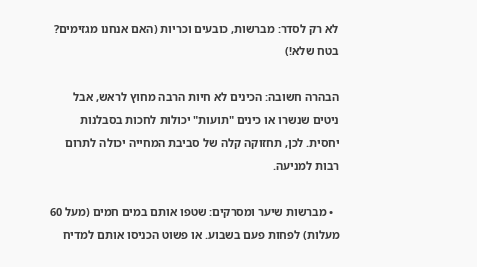לא רק לסדר: מברשות, כובעים וכריות (האם אנחנו מגזימים? בטח שלא!)

הבהרה חשובה: הכינים לא חיות הרבה מחוץ לראש, אבל ניטים שנשרו או כינים "תועות" יכולות לחכות בסבלנות יחסית. לכן, תחזוקה קלה של סביבת המחייה יכולה לתרום רבות למניעה.

  • מברשות שיער ומסרקים: שטפו אותם במים חמים (מעל 60 מעלות) לפחות פעם בשבוע. או פשוט הכניסו אותם למדיח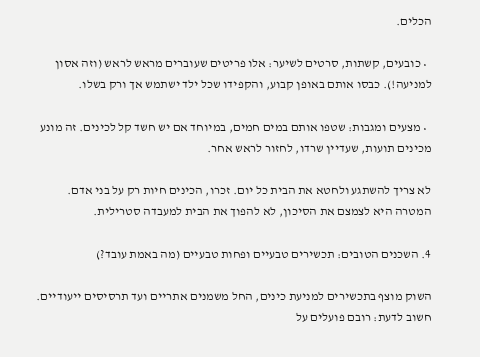הכלים.

  • כובעים, קשתות, סרטים לשיער: אלו פריטים שעוברים מראש לראש (וזה אסון למניעה!). כבסו אותם באופן קבוע, והקפידו שכל ילד ישתמש אך ורק בשלו.

  • מצעים ומגבות: שטפו אותם במים חמים, במיוחד אם יש חשד קל לכינים. זה מונע מכינים תועות, שעדיין שרדו, לחזור לראש אחר.

לא צריך להשתגע ולחטא את הבית כל יום. זכרו, הכינים חיות רק על בני אדם. המטרה היא לצמצם את הסיכון, לא להפוך את הבית למעבדה סטרילית.

4. השכנים הטובים: תכשירים טבעיים ופחות טבעיים (מה באמת עובד?)

השוק מוצף בתכשירים למניעת כינים, החל משמנים אתריים ועד תרסיסים ייעודיים. חשוב לדעת: רובם פועלים על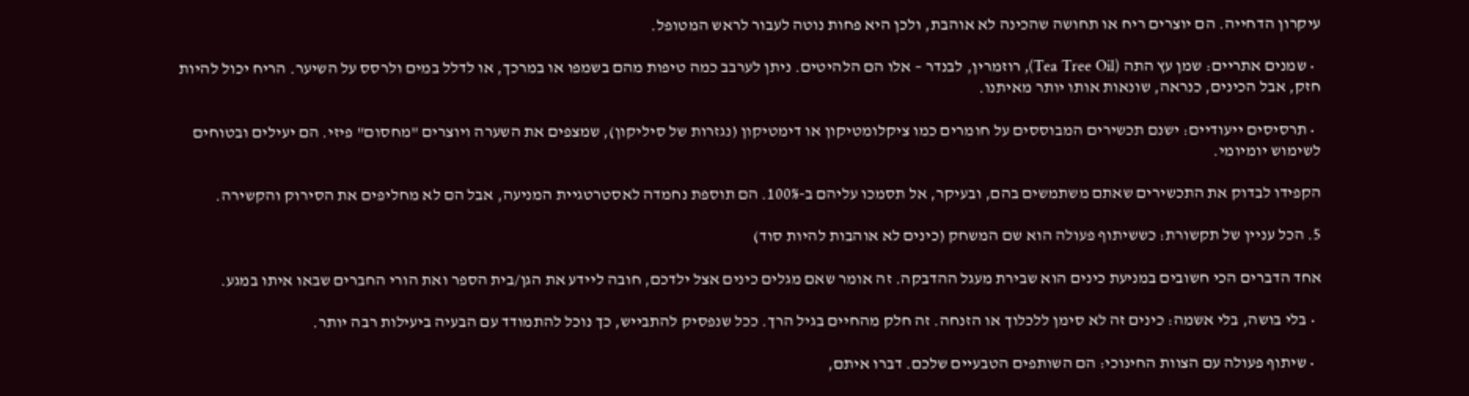עיקרון הדחייה. הם יוצרים ריח או תחושה שהכינה לא אוהבת, ולכן היא פחות נוטה לעבור לראש המטופל.

  • שמנים אתריים: שמן עץ התה (Tea Tree Oil), רוזמרין, לבנדר – אלו הם הלהיטים. ניתן לערבב כמה טיפות מהם בשמפו או במרכך, או לדלל במים ולרסס על השיער. הריח יכול להיות חזק, אבל הכינים, כנראה, שונאות אותו יותר מאיתנו.

  • תרסיסים ייעודיים: ישנם תכשירים המבוססים על חומרים כמו ציקלומטיקון או דימטיקון (נגזרות של סיליקון), שמצפים את השערה ויוצרים "מחסום" פיזי. הם יעילים ובטוחים לשימוש יומיומי.

הקפידו לבדוק את התכשירים שאתם משתמשים בהם, ובעיקר, אל תסמכו עליהם ב-100%. הם תוספת נחמדה לאסטרטגיית המניעה, אבל הם לא מחליפים את הסירוק והקשירה.

5. הכל עניין של תקשורת: כששיתוף פעולה הוא שם המשחק (כינים לא אוהבות להיות סוד)

אחד הדברים הכי חשובים במניעת כינים הוא שבירת מעגל ההדבקה. זה אומר שאם מגלים כינים אצל ילדכם, חובה ליידע את הגן/בית הספר ואת הורי החברים שבאו איתו במגע.

  • בלי בושה, בלי אשמה: כינים זה לא סימן ללכלוך או הזנחה. זה חלק מהחיים בגיל הרך. ככל שנפסיק להתבייש, כך נוכל להתמודד עם הבעיה ביעילות רבה יותר.

  • שיתוף פעולה עם הצוות החינוכי: הם השותפים הטבעיים שלכם. דברו איתם,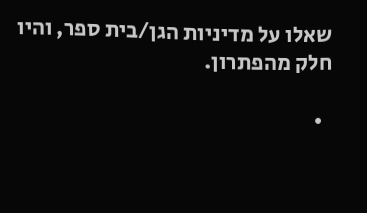שאלו על מדיניות הגן/בית ספר, והיו חלק מהפתרון.

  •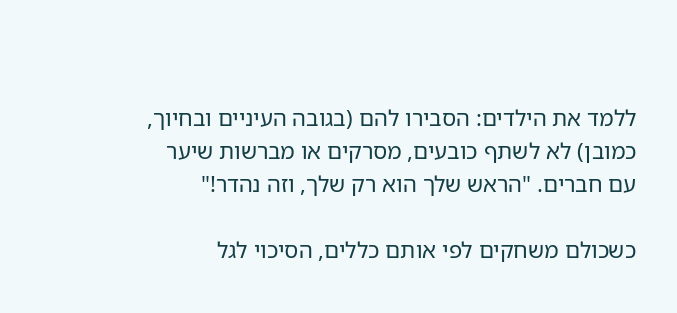ללמד את הילדים: הסבירו להם (בגובה העיניים ובחיוך, כמובן) לא לשתף כובעים, מסרקים או מברשות שיער עם חברים. "הראש שלך הוא רק שלך, וזה נהדר!"

כשכולם משחקים לפי אותם כללים, הסיכוי לגל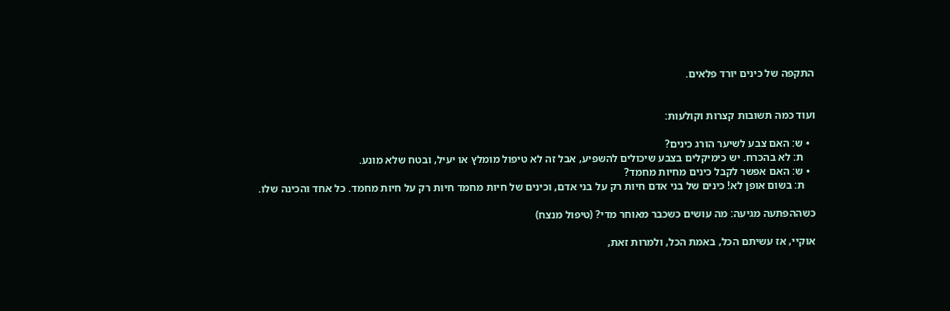התקפה של כינים יורד פלאים.


ועוד כמה תשובות קצרות וקולעות:

  • ש: האם צבע לשיער הורג כינים?
    ת: לא בהכרח. יש כימיקלים בצבע שיכולים להשפיע, אבל זה לא טיפול מומלץ או יעיל, ובטח שלא מונע.
  • ש: האם אפשר לקבל כינים מחיות מחמד?
    ת: בשום אופן לא! כינים של בני אדם חיות רק על בני אדם, וכינים של חיות מחמד חיות רק על חיות מחמד. כל אחד והכינה שלו.

כשההפתעה מגיעה: מה עושים כשכבר מאוחר מדי? (טיפול מנצח)

אוקיי, אז עשיתם הכל, באמת הכל, ולמרות זאת,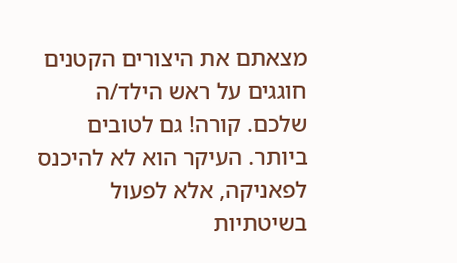מצאתם את היצורים הקטנים חוגגים על ראש הילד/ה שלכם. קורה! גם לטובים ביותר. העיקר הוא לא להיכנס לפאניקה, אלא לפעול בשיטתיות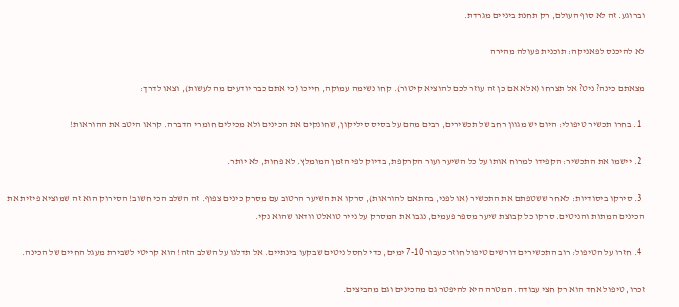וברוגע. זה לא סוף העולם, רק תחנת ביניים מגרדת.

לא להיכנס לפאניקה: תוכנית פעולה מהירה

מצאתם כינה? ניט? אל תצרחו (אלא אם כן זה עוזר לכם להוציא קיטור). קחו נשימה עמוקה, חייכו (כי אתם כבר יודעים מה לעשות), וצאו לדרך:

  1. בחרו תכשיר טיפולי: היום יש מגוון רחב של תכשירים, רבים מהם על בסיס סיליקון, שחונקים את הכינים ולא מכילים חומרי הדברה. קראו היטב את ההוראות!

  2. יישמו את התכשיר: הקפידו למרוח אותו על כל השיער ועור הקרקפת, בדיוק לפי הזמן המומלץ. לא פחות, לא יותר.

  3. סירקו ביסודיות: לאחר ששטפתם את התכשיר (או לפני, בהתאם להוראות), סרקו את השיער הרטוב עם מסרק כינים צפוף. זה השלב הכי חשוב! הסירוק הוא זה שמוציא פיזית את הכינים המתות והניטים. סרקו כל קבוצת שיער מספר פעמים, נגבו את המסרק על נייר טואלט וודאו שהוא נקי.

  4. חזרו על הטיפול: רוב התכשירים דורשים טיפול חוזר כעבור 7-10 ימים, כדי לחסל ניטים שבקעו בינתיים. אל תדלגו על השלב הזה! הוא קריטי לשבירת מעגל החיים של הכינה.

זכרו, טיפול אחד הוא רק חצי עבודה. המטרה היא להיפטר גם מהכינים וגם מהביצים.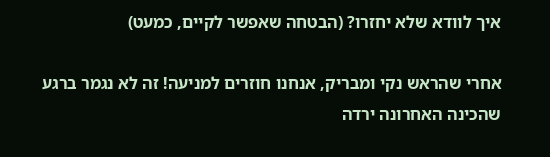איך לוודא שלא יחזרו? (הבטחה שאפשר לקיים, כמעט)

אחרי שהראש נקי ומבריק, אנחנו חוזרים למניעה! זה לא נגמר ברגע שהכינה האחרונה ירדה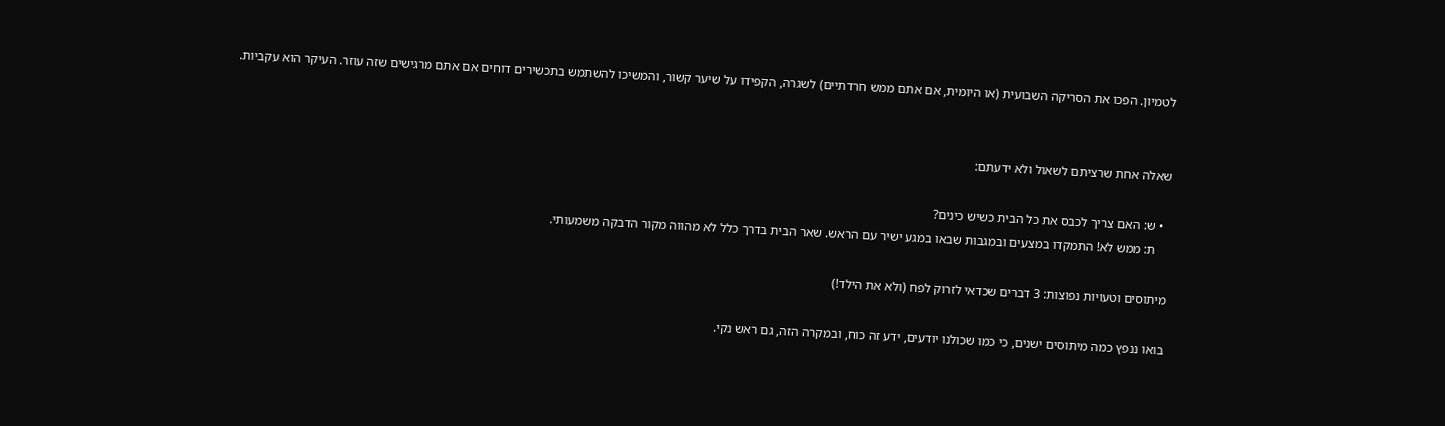לטמיון. הפכו את הסריקה השבועית (או היומית, אם אתם ממש חרדתיים) לשגרה, הקפידו על שיער קשור, והמשיכו להשתמש בתכשירים דוחים אם אתם מרגישים שזה עוזר. העיקר הוא עקביות.


שאלה אחת שרציתם לשאול ולא ידעתם:

  • ש: האם צריך לכבס את כל הבית כשיש כינים?
    ת: ממש לא! התמקדו במצעים ובמגבות שבאו במגע ישיר עם הראש. שאר הבית בדרך כלל לא מהווה מקור הדבקה משמעותי.

מיתוסים וטעויות נפוצות: 3 דברים שכדאי לזרוק לפח (ולא את הילד!)

בואו ננפץ כמה מיתוסים ישנים, כי כמו שכולנו יודעים, ידע זה כוח, ובמקרה הזה, גם ראש נקי.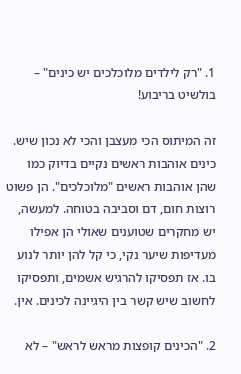1. "רק לילדים מלוכלכים יש כינים" – בולשיט בריבוע!

זה המיתוס הכי מעצבן והכי לא נכון שיש. כינים אוהבות ראשים נקיים בדיוק כמו שהן אוהבות ראשים "מלוכלכים". הן פשוט רוצות חום, דם וסביבה בטוחה. למעשה, יש מחקרים שטוענים שאולי הן אפילו מעדיפות שיער נקי, כי קל להן יותר לנוע בו. אז תפסיקו להרגיש אשמים, ותפסיקו לחשוב שיש קשר בין היגיינה לכינים. אין.

2. "הכינים קופצות מראש לראש" – לא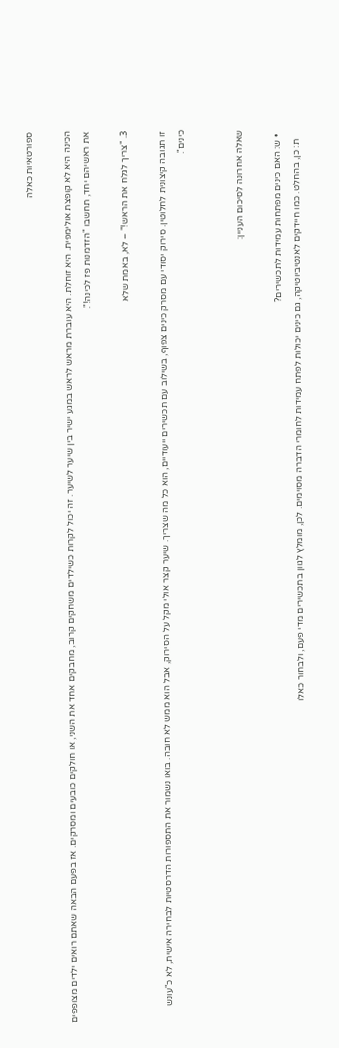ספורטאיות כאלה

הכינה היא לא קופצת אולימפית. היא זוחלת. היא עוברת מראש לראש במגע ישיר בין שיער לשיער. זה יכול לקרות כשילדים משחקים קרוב, מחבקים אחד את השני, או חולקים כובעים ומסרקים. אז בפעם הבאה שאתם רואים ילדים מצופפים את ראשיהם יחד, תחשבו "הזדמנות פז לכינה!".

3. "צריך לגלח את הראש!" – לא, באמת שלא

זו תגובה קיצונית לחלוטין. סירוק יסודי עם מסרק כינים צפוף, בשילוב עם תכשירים ייעודיים, הוא כל מה שצריך. שיער קצר אולי מקל על הסירוק, אבל הוא ממש לא חובה. בואו נשמור את התספורות הדרסטיות לבחירה אישית, לא כ"עונש כינים".


שאלה אחרונה לסיכום העניין:

  • ש: האם כינים מפתחות עמידות לתכשירים?
    ת: כן, בהחלט. כמו חיידקים לאנטיביוטיקה, גם כינים יכולות לפתח עמידות לחומרי הדברה מסוימים. לכן, מומלץ לגוון בתכשירים מדי פעם, ולבחור כאלו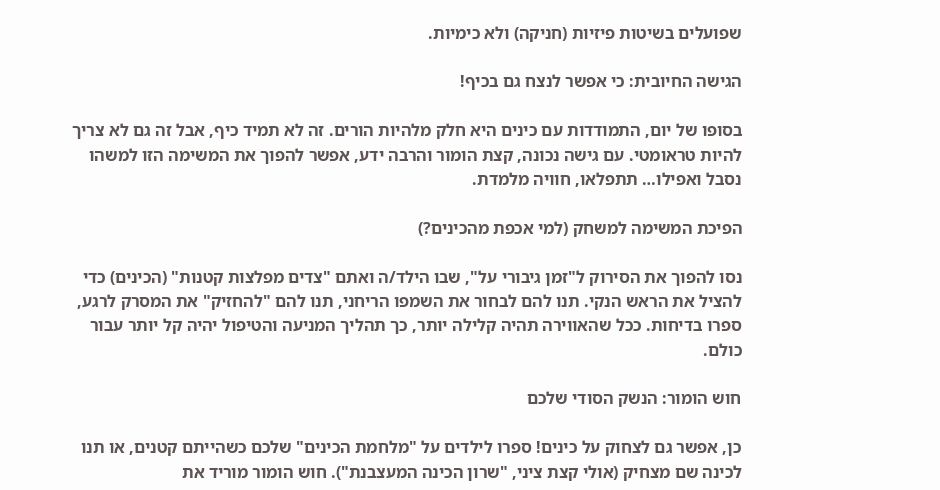שפועלים בשיטות פיזיות (חניקה) ולא כימיות.

הגישה החיובית: כי אפשר לנצח גם בכיף!

בסופו של יום, התמודדות עם כינים היא חלק מלהיות הורים. זה לא תמיד כיף, אבל זה גם לא צריך להיות טראומטי. עם גישה נכונה, קצת הומור והרבה ידע, אפשר להפוך את המשימה הזו למשהו נסבל ואפילו… תתפלאו, חוויה מלמדת.

הפיכת המשימה למשחק (למי אכפת מהכינים?)

נסו להפוך את הסירוק ל"זמן גיבורי על", שבו הילד/ה ואתם "צדים מפלצות קטנות" (הכינים) כדי להציל את הראש הנקי. תנו להם לבחור את השמפו הריחני, תנו להם "להחזיק" את המסרק לרגע, ספרו בדיחות. ככל שהאווירה תהיה קלילה יותר, כך תהליך המניעה והטיפול יהיה קל יותר עבור כולם.

חוש הומור: הנשק הסודי שלכם

כן, אפשר גם לצחוק על כינים! ספרו לילדים על "מלחמת הכינים" שלכם כשהייתם קטנים, או תנו לכינה שם מצחיק (אולי קצת ציני, "שרון הכינה המעצבנת"). חוש הומור מוריד את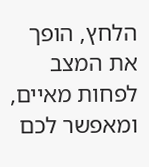הלחץ, הופך את המצב לפחות מאיים, ומאפשר לכם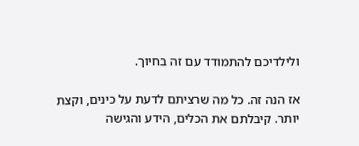ולילדיכם להתמודד עם זה בחיוך.

אז הנה זה. כל מה שרציתם לדעת על כינים, וקצת יותר. קיבלתם את הכלים, הידע והגישה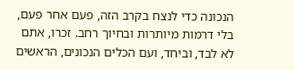הנכונה כדי לנצח בקרב הזה, פעם אחר פעם, בלי דרמות מיותרות ובחיוך רחב. זכרו, אתם לא לבד, וביחד, ועם הכלים הנכונים, הראשים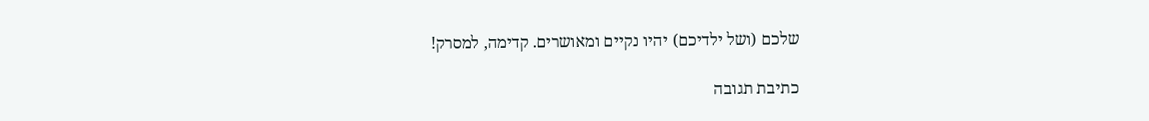שלכם (ושל ילדיכם) יהיו נקיים ומאושרים. קדימה, למסרק!

כתיבת תגובה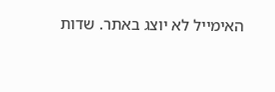האימייל לא יוצג באתר. שדות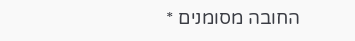החובה מסומנים *